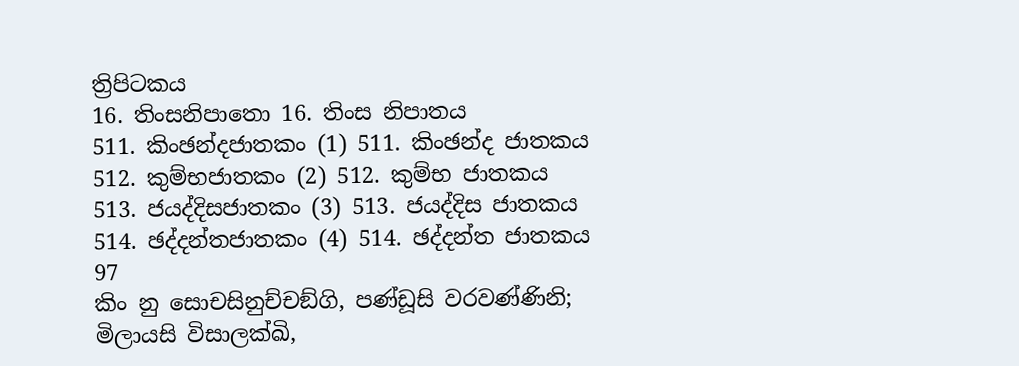ත්‍රිපිටකය
16. තිංසනිපාතො 16. තිංස නිපාතය
511. කිංඡන්දජාතකං (1) 511. කිංඡන්ද ජාතකය
512. කුම්භජාතකං (2) 512. කුම්භ ජාතකය
513. ජයද්දිසජාතකං (3) 513. ජයද්දිස ජාතකය
514. ඡද්දන්තජාතකං (4) 514. ඡද්දන්ත ජාතකය
97
කිං නු සොචසිනුච්චඞ්ගි, පණ්ඩූසි වරවණ්ණිනි;
මිලායසි විසාලක්ඛි,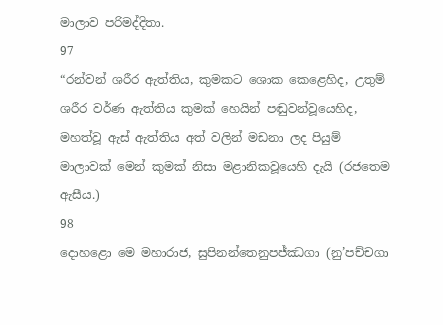මාලාව පරිමද්දිතා.
97
“රන්වන් ශරීර ඇත්තිය, කුමකට ශොක කෙළෙහිද, උතුම් ශරීර වර්ණ ඇත්තිය කුමක් හෙයින් පඬුවන්වූයෙහිද, මහත්වූ ඇස් ඇත්තිය අත් වලින් මඩනා ලද පියුම් මාලාවක් මෙන් කුමක් නිසා මළානිකවූයෙහි දැයි (රජතෙම ඇසීය.)
98
දොහළො මෙ මහාරාජ, සුපිනන්තෙනුපජ්ඣගා (නු’පච්චගා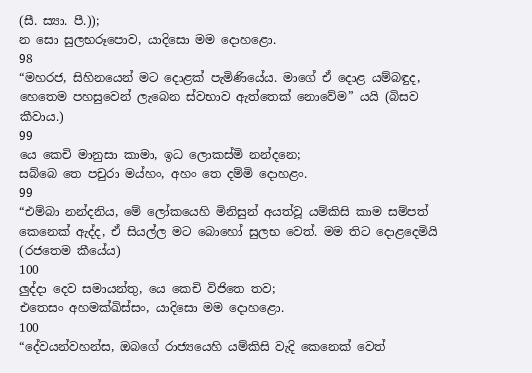(සී. ස්‍යා. පී.));
න සො සුලභරූපොව, යාදිසො මම දොහළො.
98
“මහරජ, සිහිනයෙන් මට දොළක් පැමිණියේය. මාගේ ඒ දොළ යම්බඳුද, හෙතෙම පහසුවෙන් ලැබෙන ස්වභාව ඇත්තෙක් නොවේම” යයි (බිසව කීවාය.)
99
යෙ කෙචි මානුසා කාමා, ඉධ ලොකස්මි නන්දනෙ;
සබ්බෙ තෙ පචුරා මය්හං, අහං තෙ දම්මි දොහළං.
99
“එම්බා නන්දනිය, මේ ලෝකයෙහි මිනිසුන් අයත්වූ යම්කිසි කාම සම්පත් කෙනෙක් ඇද්ද, ඒ සියල්ල මට බොහෝ සුලභ වෙත්. මම තිට දොළදෙමියි (රජතෙම කීයේය)
100
ලුද්දා දෙව සමායන්තු, යෙ කෙචි විජිතෙ තව;
එතෙසං අහමක්ඛිස්සං, යාදිසො මම දොහළො.
100
“දේවයන්වහන්ස, ඔබගේ රාජ්‍යයෙහි යම්කිසි වැදි කෙනෙක් වෙත්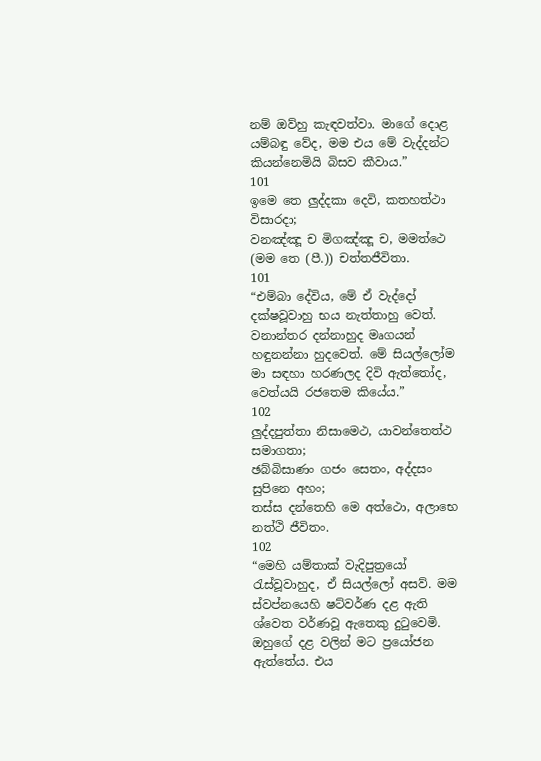නම් ඔව්හු කැඳවත්වා. මාගේ දොළ යම්බඳු වේද, මම එය මේ වැද්දන්ට කියන්නෙමියි බිසව කීවාය.”
101
ඉමෙ තෙ ලුද්දකා දෙවි, කතහත්ථා විසාරදා;
වනඤ්ඤූ ච මිගඤ්ඤූ ච, මමත්ථෙ (මම තෙ (පී.)) චත්තජීවිතා.
101
“එම්බා දේවිය, මේ ඒ වැද්දෝ දක්ෂවූවාහු භය නැත්තාහු වෙත්. වනාන්තර දන්නාහුද මෘගයන් හඳුනන්නා හුදවෙත්. මේ සියල්ලෝම මා සඳහා හරණලද දිවි ඇත්තෝද, වෙත්යයි රජතෙම කියේය.”
102
ලුද්දපුත්තා නිසාමෙථ, යාවන්තෙත්ථ සමාගතා;
ඡබ්බිසාණං ගජං සෙතං, අද්දසං සුපිනෙ අහං;
තස්ස දන්තෙහි මෙ අත්ථො, අලාභෙ නත්ථි ජීවිතං.
102
“මෙහි යම්තාක් වැදිපුත්‍රයෝ රැස්වූවාහුද, ඒ සියල්ලෝ අසව්. මම ස්වප්නයෙහි ෂට්වර්ණ දළ ඇති ශ්වෙත වර්ණවූ ඇතෙකු දුටුවෙමි. ඔහුගේ දළ වලින් මට ප්‍රයෝජන ඇත්තේය. එය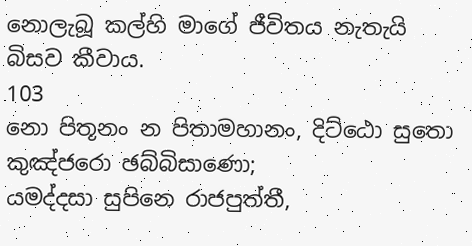නොලැබූ කල්හි මාගේ ජීවිතය නැතැයි බිසව කීවාය.
103
නො පිතූනං න පිතාමහානං, දිට්ඨො සුතො කුඤ්ජරො ඡබ්බිසාණො;
යමද්දසා සුපිනෙ රාජපුත්තී,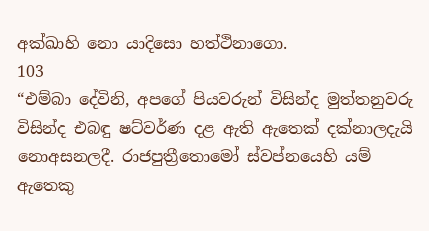අක්ඛාහි නො යාදිසො හත්ථිනාගො.
103
“එම්බා දේවිනි, අපගේ පියවරුන් විසින්ද මුත්තනුවරු විසින්ද එබඳු ෂට්වර්ණ දළ ඇති ඇතෙක් දක්නාලදැයි නොඅසනලදී. රාජපුත්‍රීතොමෝ ස්වප්නයෙහි යම් ඇතෙකු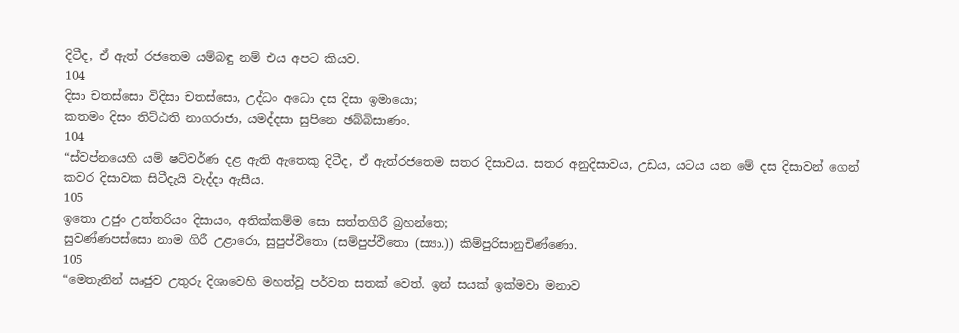දිටීද, ඒ ඇත් රජතෙම යම්බඳු නම් එය අපට කියව.
104
දිසා චතස්සො විදිසා චතස්සො, උද්ධං අධො දස දිසා ඉමායො;
කතමං දිසං තිට්ඨති නාගරාජා, යමද්දසා සුපිනෙ ඡබ්බිසාණං.
104
“ස්වප්නයෙහි යම් ෂට්වර්ණ දළ ඇති ඇතෙකු දිටීද, ඒ ඇත්රජතෙම සතර දිසාවය. සතර අනුදිසාවය, උඩය, යටය යන මේ දස දිසාවන් ගෙන් කවර දිසාවක සිටීදැයි වැද්දා ඇසීය.
105
ඉතො උජුං උත්තරියං දිසායං, අතික්කම්ම සො සත්තගිරී බ්‍රහන්තෙ;
සුවණ්ණපස්සො නාම ගිරී උළාරො, සුපුප්ඵිතො (සම්පුප්ඵිතො (ස්‍යා.)) කිම්පුරිසානුචිණ්ණො.
105
“මෙතැනින් ඍජුව උතුරු දිශාවෙහි මහත්වූ පර්වත සතක් වෙත්. ඉන් සයක් ඉක්මවා මනාව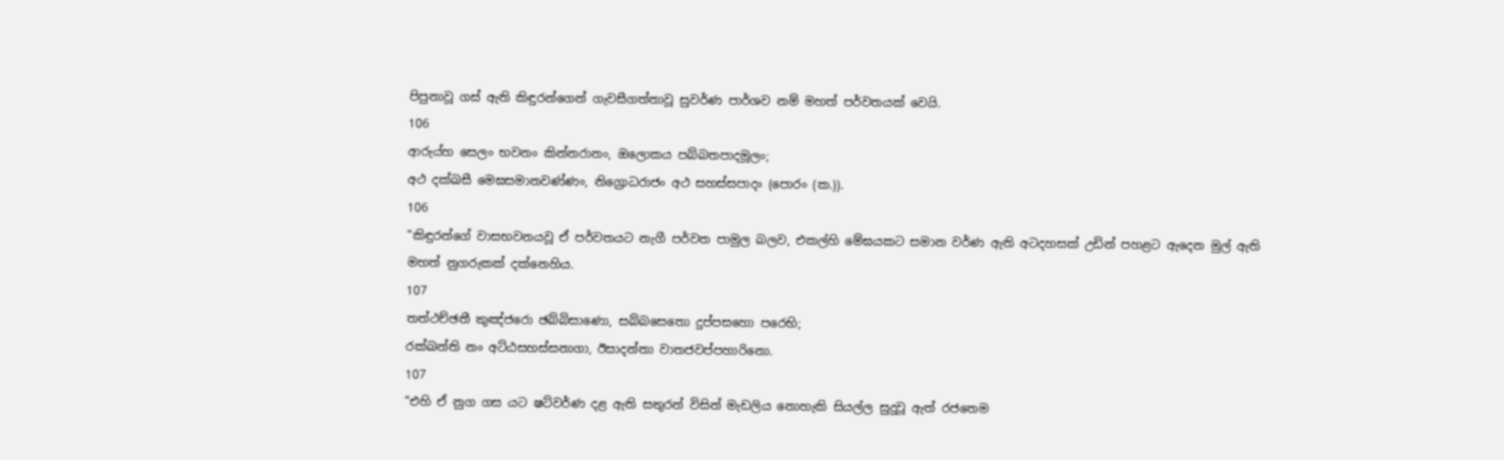පිපුනාවූ ගස් ඇති කිඳුරන්ගෙන් ගැවසීගත්තාවූ සුවර්ණ පාර්ශව නම් මහත් පර්වතයක් වෙයි.
106
ආරුය්හ සෙලං භවනං කින්නරානං, ඔලොකය පබ්බතපාදමූලං;
අථ දක්ඛසී මෙඝසමානවණ්ණං, නිග්‍රොධරාජං අථ සහස්සපාදං (පොරං (ක.)).
106
“කිඳුරන්ගේ වාසභවනයවූ ඒ පර්වතයට නැගී පර්වත පාමුල බලව, එකල්හි මේඝයකට සමාන වර්ණ ඇති අටදහසක් උඩින් පහළට ඇදෙන මුල් ඇති මහත් නුගරුකක් දක්නෙහිය.
107
තත්ථච්ඡතී කුඤ්ජරො ඡබ්බිසාණො, සබ්බසෙතො දුප්පසහො පරෙභි;
රක්ඛන්ති නං අට්ඨසහස්සනාගා, ඊසාදන්තා වාතජවප්පහාරිනො.
107
“එහි ඒ නුග ගස යට ෂට්වර්ණ දළ ඇති සතුරන් විසින් මැඩලිය නොහැකි සියල්ල සුදුවූ ඇත් රජතෙම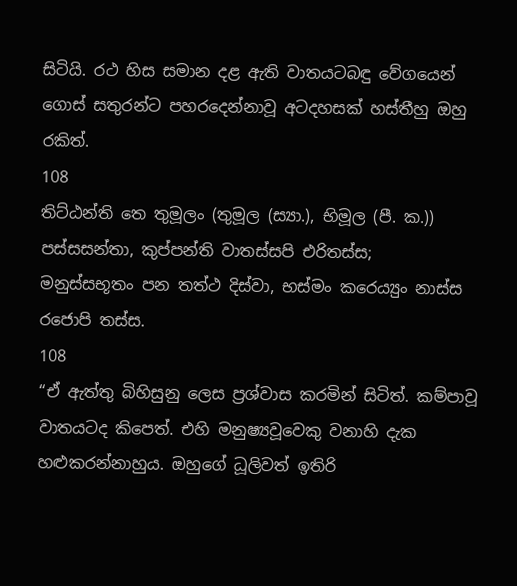සිටියි. රථ හිස සමාන දළ ඇති වාතයටබඳු වේගයෙන් ගොස් සතුරන්ට පහරදෙන්නාවූ අටදහසක් හස්තීහු ඔහු රකිත්.
108
තිට්ඨන්ති තෙ තුමූලං (තුමූල (ස්‍යා.), භිමූල (පී. ක.)) පස්සසන්තා, කුප්පන්ති වාතස්සපි එරිතස්ස;
මනුස්සභූතං පන තත්ථ දිස්වා, භස්මං කරෙය්‍යුං නාස්ස රජොපි තස්ස.
108
“ඒ ඇත්තු බිහිසුනු ලෙස ප්‍රශ්වාස කරමින් සිටිත්. කම්පාවූ වාතයටද කිපෙත්. එහි මනුෂ්‍යවූවෙකු වනාහි දැක හළුකරන්නාහුය. ඔහුගේ ධූලිවත් ඉතිරි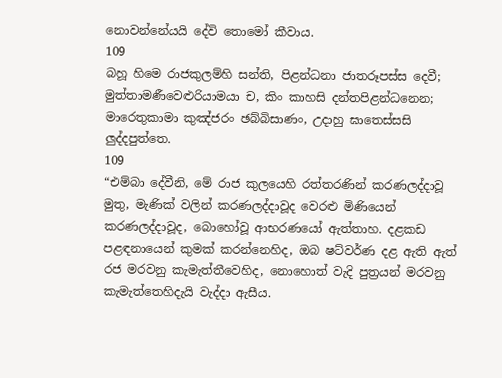නොවන්නේයයි දේවි තොමෝ කීවාය.
109
බහූ හිමෙ රාජකුලම්හි සන්ති, පිළන්ධනා ජාතරූපස්ස දෙවී;
මුත්තාමණීවෙළුරියාමයා ච, කිං කාහසි දන්තපිළන්ධනෙන;
මාරෙතුකාමා කුඤ්ජරං ඡබ්බිසාණං, උදාහු ඝාතෙස්සසි ලුද්දපුත්තෙ.
109
“එම්බා දේවීනි, මේ රාජ කුලයෙහි රත්තරණින් කරණලද්දාවූ මුතු, මැණික් වලින් කරණලද්දාවූද වෙරළු මිණියෙන් කරණලද්දාවූද, බොහෝවූ ආභරණයෝ ඇත්තාහ. දළකඩ පළඳනායෙන් කුමක් කරන්නෙහිද, ඔබ ෂට්වර්ණ දළ ඇති ඇත් රජ මරවනු කැමැත්තීවෙහිද, නොහොත් වැදි පුත්‍රයන් මරවනු කැමැත්තෙහිදැයි වැද්දා ඇසීය.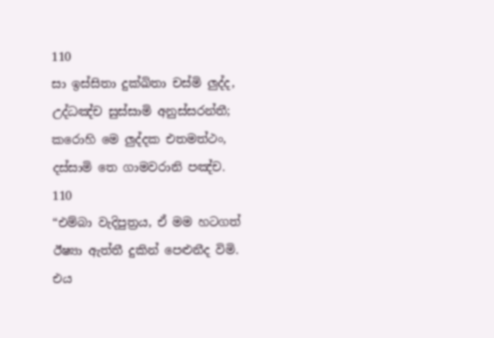110
සා ඉස්සිතා දුක්ඛිතා චස්මි ලුද්ද, උද්ධඤ්ච සුස්සාමි අනුස්සරන්තී;
කරොහි මෙ ලුද්දක එතමත්ථං, දස්සාමි තෙ ගාමවරානි පඤ්ච.
110
“එම්බා වැදිපුත්‍රය, ඒ මම හටගත් ඊෂ්‍යා ඇත්තී දුකින් පෙළුනීද විමි. එය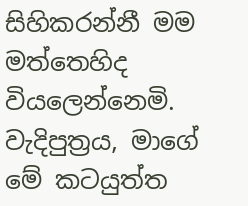සිහිකරන්නී මම මත්තෙහිද වියලෙන්නෙමි. වැදිපුත්‍රය, මාගේ මේ කටයුත්ත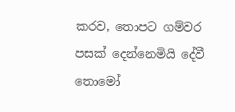කරව, තොපට ගම්වර පසක් දෙන්නෙමියි දේවී තොමෝ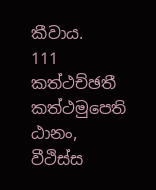කීවාය.
111
කත්ථච්ඡතී කත්ථමුපෙති ඨානං, වීථිස්ස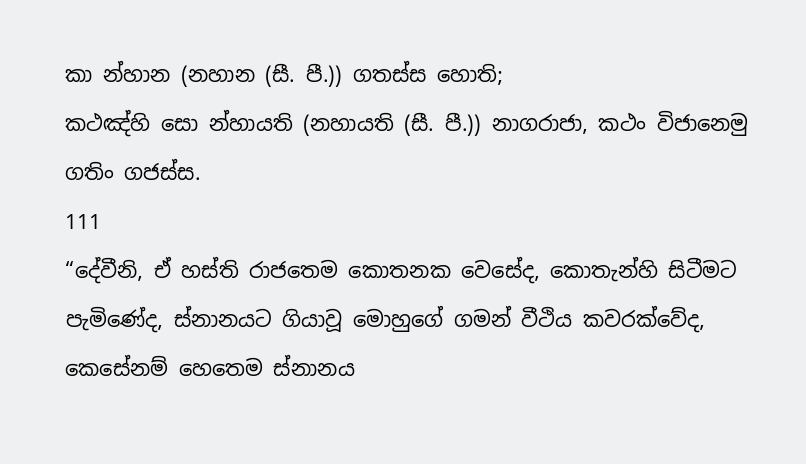කා න්හාන (නහාන (සී. පී.)) ගතස්ස හොති;
කථඤ්හි සො න්හායති (නහායති (සී. පී.)) නාගරාජා, කථං විජානෙමු ගතිං ගජස්ස.
111
“දේවීනි, ඒ හස්ති රාජතෙම කොතනක වෙසේද, කොතැන්හි සිටීමට පැමිණේද, ස්නානයට ගියාවූ මොහුගේ ගමන් වීථිය කවරක්වේද, කෙසේනම් හෙතෙම ස්නානය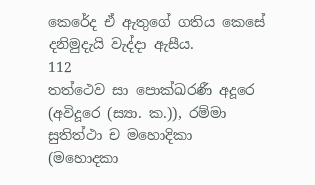කෙරේද ඒ ඇතුගේ ගතිය කෙසේ දනිමුදැයි වැද්දා ඇසීය.
112
තත්ථෙව සා පොක්ඛරණී අදූරෙ (අවිදූරෙ (ස්‍යා. ක.)), රම්මා සුතිත්ථා ච මහොදිකා (මහොදකා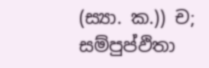(ස්‍යා. ක.)) ච;
සම්පුප්ඵිතා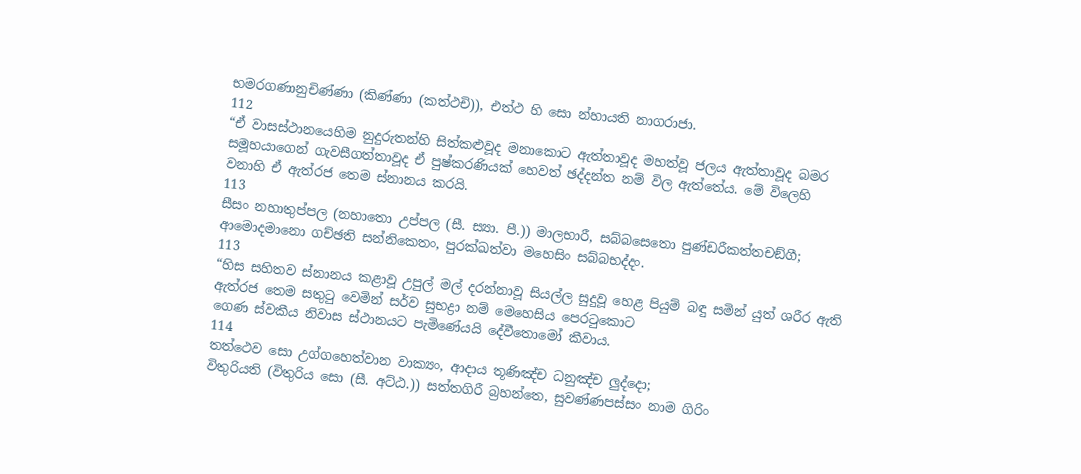භමරගණානුචිණ්ණා (කිණ්ණා (කත්ථචි)), එත්ථ හි සො න්හායති නාගරාජා.
112
“ඒ වාසස්ථානයෙහිම නුදුරුතන්හි සිත්කළුවූද මනාකොට ඇත්තාවූද මහත්වූ ජලය ඇත්තාවූද බමර සමූහයාගෙන් ගැවසීගත්තාවූද ඒ පුෂ්කරණියක් හෙවත් ඡද්දන්ත නම් විල ඇත්තේය. මේ විලෙහි වනාහි ඒ ඇත්රජ තෙම ස්නානය කරයි.
113
සීසං නහාතුප්පල (නහාතො උප්පල (සී. ස්‍යා. පී.)) මාලභාරී, සබ්බසෙතො පුණ්ඩරීකත්තචඞ්ගී;
ආමොදමානො ගච්ඡති සන්නිකෙතං, පුරක්ඛත්වා මහෙසිං සබ්බභද්දං.
113
“හිස සහිතව ස්නානය කළාවූ උපුල් මල් දරන්නාවූ සියල්ල සුදුවූ හෙළ පියුම් බඳු සමින් යුත් ශරීර ඇති ඇත්රජ තෙම සතුටු වෙමින් සර්ව සුභද්‍රා නම් මෙහෙසිය පෙරටුකොට
ගෙණ ස්වකීය නිවාස ස්ථානයට පැමිණේයයි දේවීතොමෝ කීවාය.
114
තත්ථෙව සො උග්ගහෙත්වාන වාක්‍යං, ආදාය තූණිඤ්ච ධනුඤ්ච ලුද්දො;
විතුරියති (විතුරිය සො (සී. අට්ඨ.)) සත්තගිරී බ්‍රහන්තෙ, සුවණ්ණපස්සං නාම ගිරිං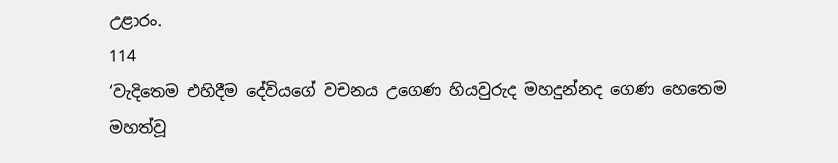උළාරං.
114
‘වැදිතෙම එහිදීම දේවියගේ වචනය උගෙණ හියවුරුද මහදුන්නද ගෙණ හෙතෙම මහත්වූ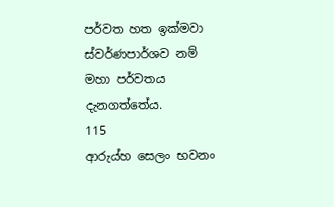පර්වත හත ඉක්මවා ස්වර්ණපාර්ශව නම් මහා පර්වතය දැනගත්තේය.
115
ආරුය්හ සෙලං භවනං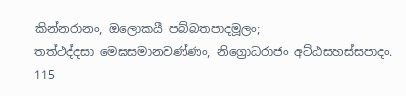කින්නරානං, ඔලොකයී පබ්බතපාදමූලං;
තත්ථද්දසා මෙඝසමානවණ්ණං, නිග්‍රොධරාජං අට්ඨසහස්සපාදං.
115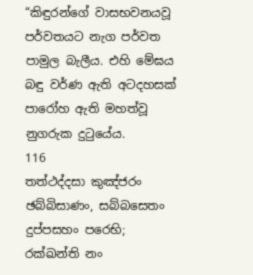“කිඳුරන්ගේ වාසභවනයවූ පර්වතයට නැග පර්වත පාමුල බැලීය. එහි මේඝය බඳු වර්ණ ඇති අටදහසක් පාරෝහ ඇති මහත්වූ නුගරුක දුටුයේය.
116
තත්ථද්දසා කුඤ්ජරං ඡබ්බිසාණං, සබ්බසෙතං දුප්පසහං පරෙභි;
රක්ඛන්ති නං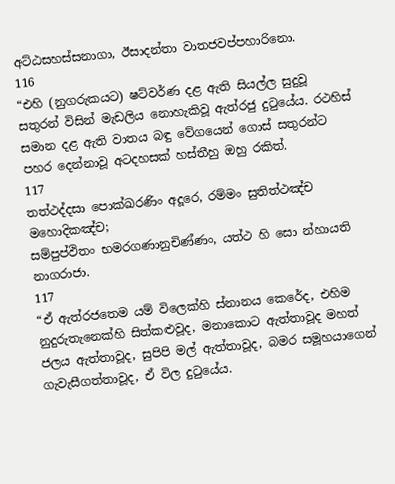අට්ඨසහස්සනාගා, ඊසාදන්තා වාතජවප්පහාරිනො.
116
“එහි (නුගරුකයට) ෂට්වර්ණ දළ ඇති සියල්ල සුදුවූ සතුරන් විසින් මැඩලිය නොහැකිවූ ඇත්රජු දුටුයේය. රථහිස් සමාන දළ ඇති වාතය බඳු වේගයෙන් ගොස් සතුරන්ට පහර දෙන්නාවූ අටදහසක් හස්තීහු ඔහු රකිත්.
117
තත්ථද්දසා පොක්ඛරණිං අදූරෙ, රම්මං සුතිත්ථඤ්ච මහොදිකඤ්ච;
සම්පුප්ඵිතං භමරගණානුචිණ්ණං, යත්ථ හි සො න්හායති නාගරාජා.
117
“ඒ ඇත්රජතෙම යම් විලෙක්හි ස්නානය කෙරේද, එහිම නුදුරුතැනෙක්හි සිත්කළුවූද, මනාකොට ඇත්තාවූද මහත් ජලය ඇත්තාවූද, සුපිපි මල් ඇත්තාවූද, බමර සමූහයාගෙන් ගැවැසීගත්තාවූද, ඒ විල දුටුයේය.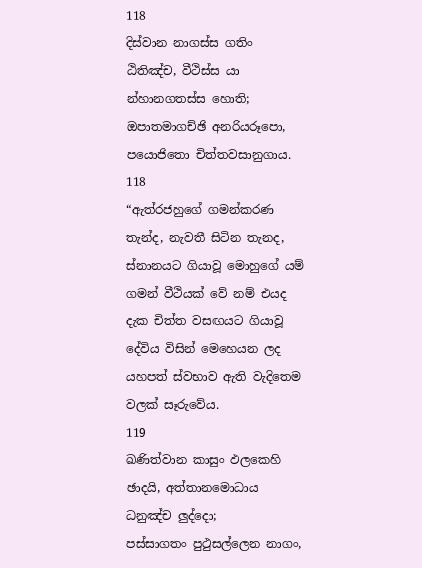118
දිස්වාන නාගස්ස ගතිං ඨිතිඤ්ච, වීථිස්ස යා න්හානගතස්ස හොති;
ඔපාතමාගච්ඡි අනරියරූපො, පයොජිතො චිත්තවසානුගාය.
118
“ඇත්රජහුගේ ගමන්කරණ තැන්ද, නැවතී සිටින තැනද, ස්නානයට ගියාවූ මොහුගේ යම් ගමන් වීථියක් වේ නම් එයද දැක චිත්ත වසඟයට ගියාවූ දේවිය විසින් මෙහෙයන ලද යහපත් ස්වභාව ඇති වැදිතෙම වලක් සෑරුවේය.
119
ඛණිත්වාන කාසුං ඵලකෙහි ඡාදයි, අත්තානමොධාය ධනුඤ්ච ලුද්දො;
පස්සාගතං පුථුසල්ලෙන නාගං,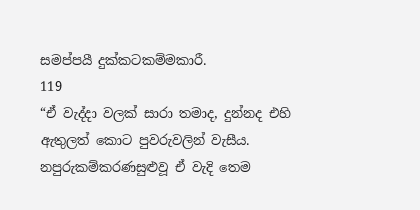සමප්පයී දුක්කටකම්මකාරී.
119
“ඒ වැද්දා වලක් සාරා තමාද, දුන්නද එහි ඇතුලත් කොට පුවරුවලින් වැසීය. නපුරුකම්කරණසුළුවූ ඒ වැදි තෙම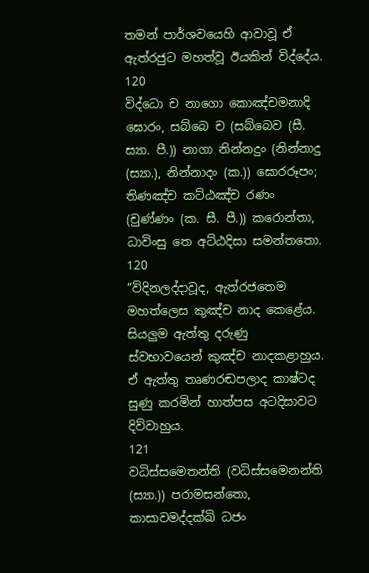තමන් පාර්ශවයෙහි ආවාවූ ඒ ඇත්රජුට මහත්වූ ඊයකින් විද්දේය.
120
විද්ධො ච නාගො කොඤ්චමනාදි ඝොරං, සබ්බෙ ච (සබ්බෙව (සී. ස්‍යා. පී.)) නාගා නින්නදුං (නින්නාදු (ස්‍යා.), නින්නාදං (ක.)) ඝොරරූපං;
තිණඤ්ච කට්ඨඤ්ච රණං (චුණ්ණං (ක. සී. පී.)) කරොන්තා, ධාවිංසු තෙ අට්ඨදිසා සමන්තතො.
120
“විදිනලද්දාවූද, ඇත්රජතෙම මහත්ලෙස කුඤ්ච නාද කෙළේය. සියලුම ඇත්තු දරුණු ස්වභාවයෙන් කුඤ්ච නාදකළාහුය. ඒ ඇත්තු තෘණරඬපලාද කාෂ්ටද සුණු කරමින් හාත්පස අටදිසාවට දිව්වාහුය.
121
වධිස්සමෙතන්ති (වධිස්සමෙනන්ති (ස්‍යා.)) පරාමසන්තො, කාසාවමද්දක්ඛි ධජං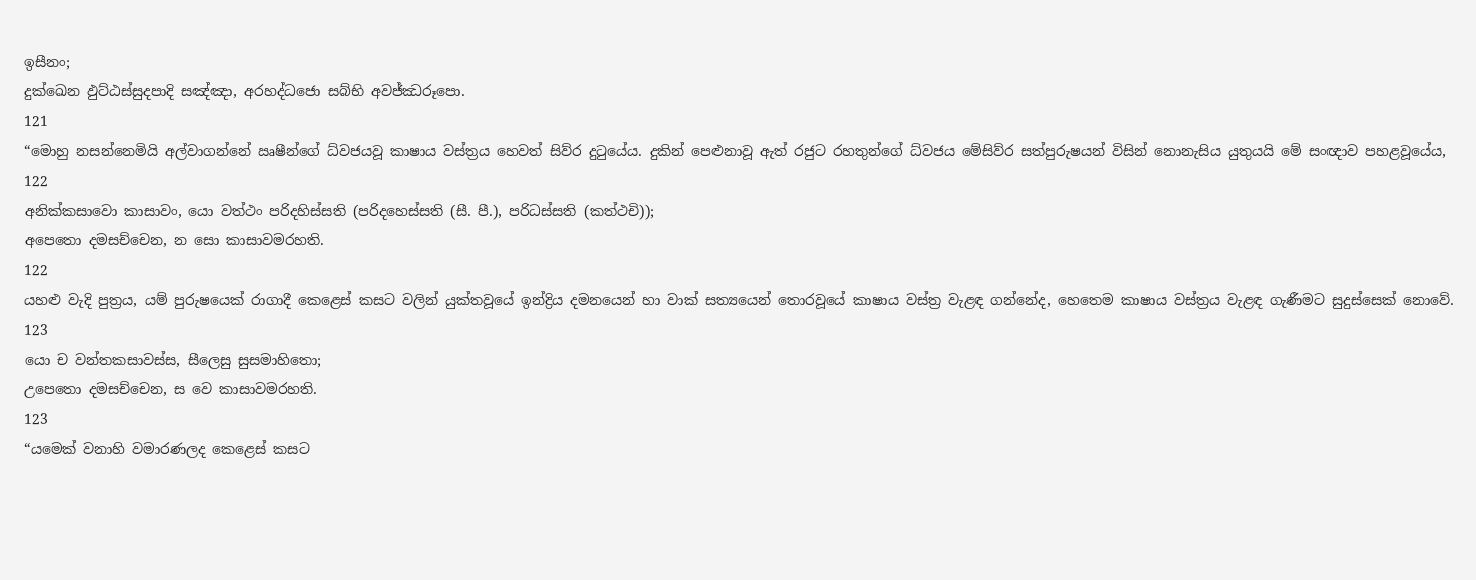ඉසීනං;
දුක්ඛෙන ඵුට්ඨස්සුදපාදි සඤ්ඤා, අරහද්ධජො සබ්භි අවජ්ඣරූපො.
121
“මොහු නසන්නෙමියි අල්වාගන්නේ ඍෂීන්ගේ ධ්වජයවූ කාෂාය වස්ත්‍රය හෙවත් සිව්ර දුටුයේය. දුකින් පෙළුනාවූ ඇත් රජුට රහතුන්ගේ ධ්වජය මේසිව්ර සත්පුරුෂයන් විසින් නොනැසිය යුතුයයි මේ සංඥාව පහළවූයේය,
122
අනික්කසාවො කාසාවං, යො වත්ථං පරිදහිස්සති (පරිදහෙස්සති (සී. පී.), පරිධස්සති (කත්ථචි));
අපෙතො දමසච්චෙන, න සො කාසාවමරහති.
122
යහළු වැදි පුත්‍රය, යම් පුරුෂයෙක් රාගාදී කෙළෙස් කසට වලින් යුක්තවූයේ ඉන්ද්‍රිය දමනයෙන් හා වාක් සත්‍යයෙන් තොරවූයේ කාෂාය වස්ත්‍ර වැළඳ ගන්නේද, හෙතෙම කාෂාය වස්ත්‍රය වැළඳ ගැණීමට සුදුස්සෙක් නොවේ.
123
යො ච වන්තකසාවස්ස, සීලෙසු සුසමාහිතො;
උපෙතො දමසච්චෙන, ස වෙ කාසාවමරහති.
123
“යමෙක් වනාහි වමාරණලද කෙළෙස් කසට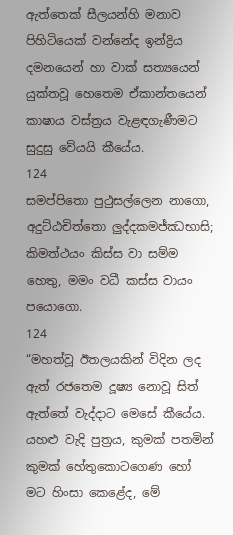ඇත්තෙක් සීලයන්හි මනාව පිහිටියෙක් වන්නේද ඉන්ද්‍රිය දමනයෙන් හා වාක් සත්‍යයෙන් යුක්තවූ හෙතෙම ඒකාන්තයෙන් කාෂාය වස්ත්‍රය වැළඳගැණීමට සුදුසු වේයයි කීයේය.
124
සමප්පිතො පුථුසල්ලෙන නාගො, අදුට්ඨචිත්තො ලුද්දකමජ්ඣභාසි;
කිමත්ථයං කිස්ස වා සම්ම හෙතු, මමං වධී කස්ස වායං පයොගො.
124
“මහත්වූ ඊතලයකින් විදින ලද ඇත් රජතෙම දූෂ්‍ය නොවූ සිත් ඇත්තේ වැද්දාට මෙසේ කීයේය. යහළු වැදි පුත්‍රය, කුමක් පතමින් කුමක් හේතුකොටගෙණ හෝ මට හිංසා කෙළේද, මේ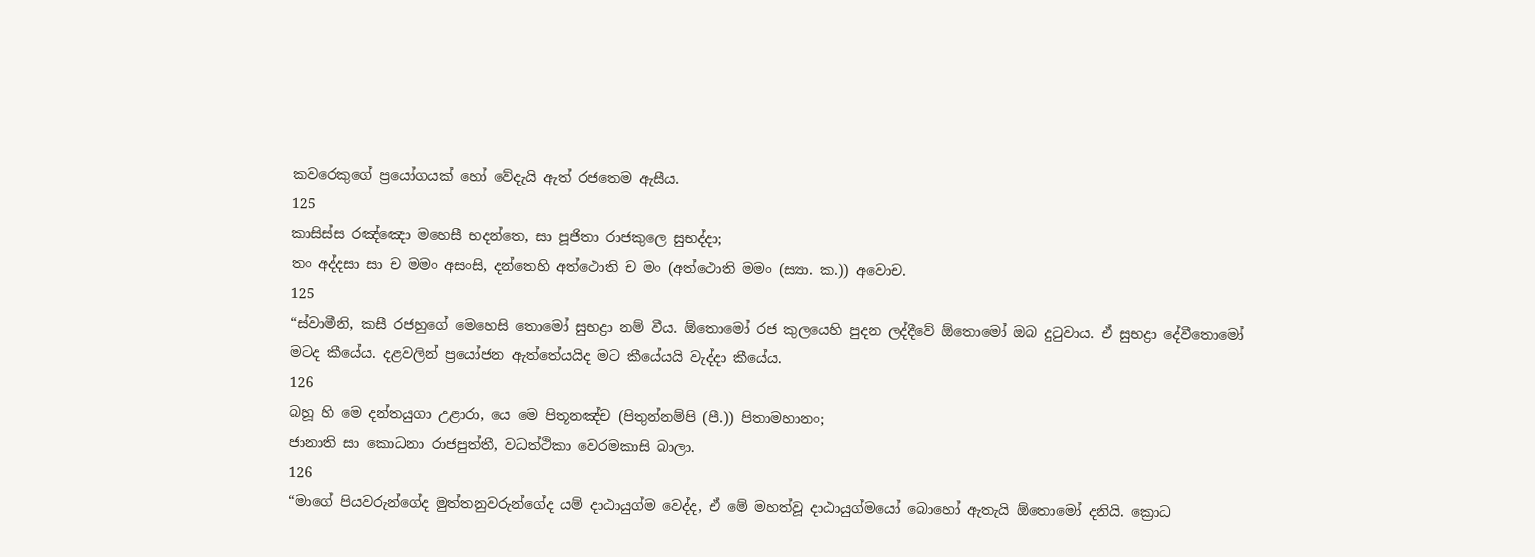කවරෙකුගේ ප්‍රයෝගයක් හෝ වේදැයි ඇත් රජතෙම ඇසීය.
125
කාසිස්ස රඤ්ඤො මහෙසී භදන්තෙ, සා පූජිතා රාජකුලෙ සුභද්දා;
තං අද්දසා සා ච මමං අසංසි, දන්තෙහි අත්ථොති ච මං (අත්ථොති මමං (ස්‍යා. ක.)) අවොච.
125
“ස්වාමීනි, කසී රජහුගේ මෙහෙසි තොමෝ සුභද්‍රා නම් වීය. ඕතොමෝ රජ කුලයෙහි පුදන ලද්දීවේ ඕතොමෝ ඔබ දුටුවාය. ඒ සුභද්‍රා දේවීතොමෝ මටද කීයේය. දළවලින් ප්‍රයෝජන ඇත්තේයයිද මට කීයේයයි වැද්දා කීයේය.
126
බහූ හි මෙ දන්තයුගා උළාරා, යෙ මෙ පිතූනඤ්ච (පිතුන්නම්පි (පී.)) පිතාමහානං;
ජානාති සා කොධනා රාජපුත්තී, වධත්ථිකා වෙරමකාසි බාලා.
126
“මාගේ පියවරුන්ගේද මුත්තනුවරුන්ගේද යම් දාඨායුග්ම වෙද්ද, ඒ මේ මහත්වූ දාඨායුග්මයෝ බොහෝ ඇතැයි ඕතොමෝ දනියි. ක්‍රොධ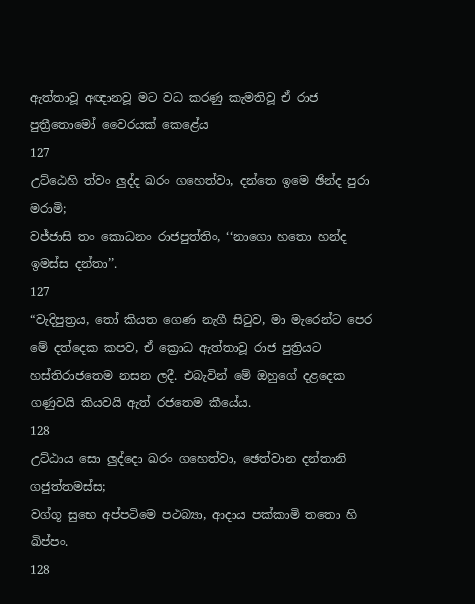ඇත්තාවූ අඥානවූ මට වධ කරණු කැමතිවූ ඒ රාජ පුත්‍රීතොමෝ වෛරයක් කෙළේය
127
උට්ඨෙහි ත්වං ලුද්ද ඛරං ගහෙත්වා, දන්තෙ ඉමෙ ඡින්ද පුරා මරාමි;
වජ්ජාසි තං කොධනං රාජපුත්තිං, ‘‘නාගො හතො හන්ද ඉමස්ස දන්තා’’.
127
“වැදිපුත්‍රය, තෝ කියත ගෙණ නැගී සිටුව, මා මැරෙන්ට පෙර මේ දත්දෙක කපව, ඒ ක්‍රොධ ඇත්තාවූ රාජ පුත්‍රියට හස්තිරාජතෙම නසන ලදී. එබැවින් මේ ඔහුගේ දළදෙක ගණුවයි කියවයි ඇත් රජතෙම කීයේය.
128
උට්ඨාය සො ලුද්දො ඛරං ගහෙත්වා, ඡෙත්වාන දන්තානි ගජුත්තමස්ස;
වග්ගූ සුභෙ අප්පටිමෙ පථබ්‍යා, ආදාය පක්කාමි තතො හි ඛිප්පං.
128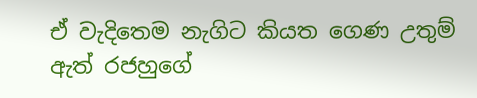ඒ වැදිතෙම නැගිට කියත ගෙණ උතුම් ඇත් රජහුගේ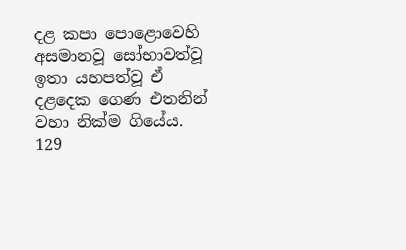දළ කපා පොළොවෙහි අසමානවූ සෝභාවත්වූ ඉතා යහපත්වූ ඒ දළදෙක ගෙණ එතනින් වහා නික්ම ගියේය.
129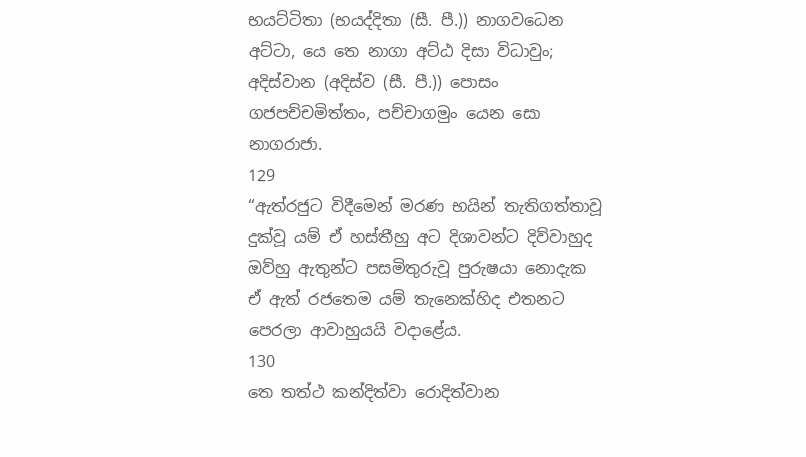භයට්ටිතා (භයද්දිතා (සී. පී.)) නාගවධෙන අට්ටා, යෙ තෙ නාගා අට්ඨ දිසා විධාවුං;
අදිස්වාන (අදිස්ව (සී. පී.)) පොසං ගජපච්චමිත්තං, පච්චාගමුං යෙන සො නාගරාජා.
129
“ඇත්රජුට විදීමෙන් මරණ භයින් තැතිගත්තාවූ දුක්වූ යම් ඒ හස්තීහු අට දිශාවන්ට දිව්වාහුද ඔව්හු ඇතුන්ට පසමිතුරුවූ පුරුෂයා නොදැක ඒ ඇත් රජතෙම යම් තැනෙක්හිද එතනට පෙරලා ආවාහුයයි වදාළේය.
130
තෙ තත්ථ කන්දිත්වා රොදිත්වාන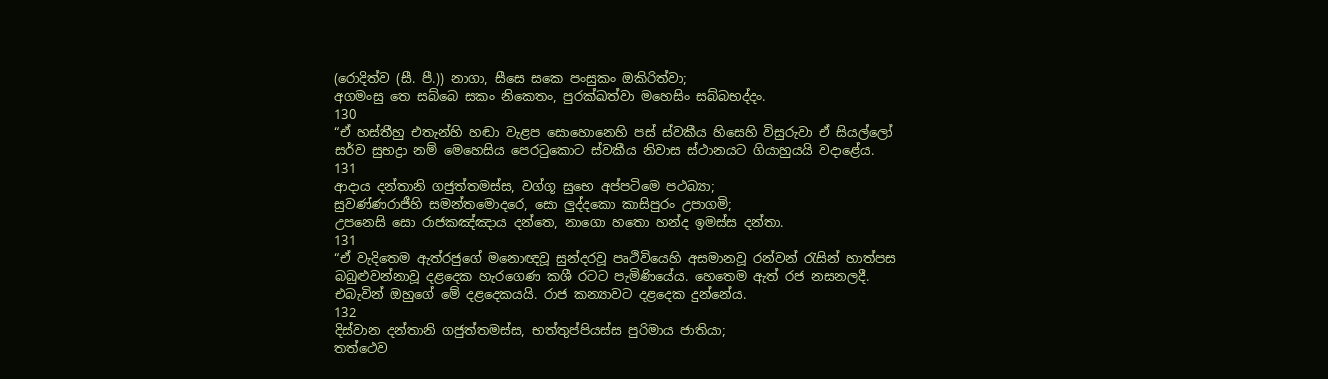(රොදිත්ව (සී. පී.)) නාගා, සීසෙ සකෙ පංසුකං ඔකිරිත්වා;
අගමංසු තෙ සබ්බෙ සකං නිකෙතං, පුරක්ඛත්වා මහෙසිං සබ්බභද්දං.
130
“ඒ හස්තීහු එතැන්හි හඬා වැළප සොහොනෙහි පස් ස්වකීය හිසෙහි විසුරුවා ඒ සියල්ලෝ සර්ව සුභද්‍රා නම් මෙහෙසිය පෙරටුකොට ස්වකීය නිවාස ස්ථානයට ගියාහුයයි වදාළේය.
131
ආදාය දන්තානි ගජුත්තමස්ස, වග්ගූ සුභෙ අප්පටිමෙ පථබ්‍යා;
සුවණ්ණරාජීහි සමන්තමොදරෙ, සො ලුද්දකො කාසිපුරං උපාගමි;
උපනෙසි සො රාජකඤ්ඤාය දන්තෙ, නාගො හතො හන්ද ඉමස්ස දන්තා.
131
“ඒ වැදිතෙම ඇත්රජුගේ මනොඥවූ සුන්දරවූ පෘථිවියෙහි අසමානවූ රන්වන් රැසින් හාත්පස බබුළුවන්නාවූ දළදෙක හැරගෙණ කශී රටට පැමිණියේය. හෙතෙම ඇත් රජ නසනලදී. එබැවින් ඔහුගේ මේ දළදෙකයයි. රාජ කන්‍යාවට දළදෙක දුන්නේය.
132
දිස්වාන දන්තානි ගජුත්තමස්ස, භත්තුප්පියස්ස පුරිමාය ජාතියා;
තත්ථෙව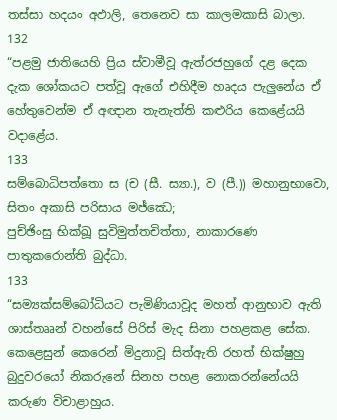තස්සා හදයං අඵාලි, තෙනෙව සා කාලමකාසි බාලා.
132
“පළමු ජාතියෙහි ප්‍රිය ස්වාමීවූ ඇත්රජහුගේ දළ දෙක දැක ශෝකයට පත්වූ ඇගේ එහිදීම හෘදය පැලුනේය ඒ හේතුවෙන්ම ඒ අඥාන තැනැත්ති කළුරිය කෙළේයයි වදාළේය.
133
සම්බොධිපත්තො ස (ච (සී. ස්‍යා.), ව (පී.)) මහානුභාවො, සිතං අකාසි පරිසාය මජ්ඣෙ;
පුච්ඡිංසු භික්ඛූ සුවිමුත්තචිත්තා, නාකාරණෙ පාතුකරොන්ති බුද්ධා.
133
“සම්‍යක්සම්බෝධියට පැමිණියාවූද මහත් ආනුභාව ඇති ශාස්තෲන් වහන්සේ පිරිස් මැද සිනා පහළකළ සේක. කෙළෙසුන් කෙරෙන් මිදුනාවූ සිත්ඇති රහත් භික්ෂුහු බුදුවරයෝ නිකරුනේ සිනහ පහළ නොකරන්නේයයි කරුණ විචාළාහුය.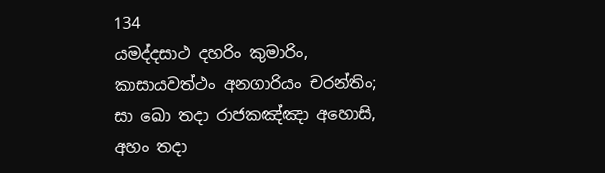134
යමද්දසාථ දහරිං කුමාරිං, කාසායවත්ථං අනගාරියං චරන්තිං;
සා ඛො තදා රාජකඤ්ඤා අහොසි, අහං තදා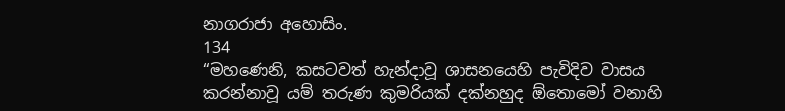නාගරාජා අහොසිං.
134
“මහණෙනි, කසටවත් හැන්දාවූ ශාසනයෙහි පැවිදිව වාසය කරන්නාවූ යම් තරුණ කුමරියක් දක්නහුද ඕතොමෝ වනාහි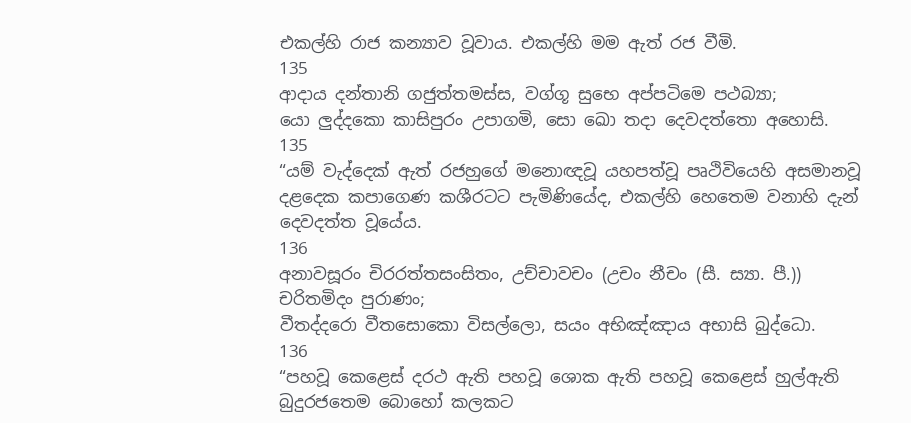එකල්හි රාජ කන්‍යාව වූවාය. එකල්හි මම ඇත් රජ වීමි.
135
ආදාය දන්තානි ගජුත්තමස්ස, වග්ගූ සුභෙ අප්පටිමෙ පථබ්‍යා;
යො ලුද්දකො කාසිපුරං උපාගමි, සො ඛො තදා දෙවදත්තො අහොසි.
135
“යම් වැද්දෙක් ඇත් රජහුගේ මනොඥවූ යහපත්වූ පෘථිවියෙහි අසමානවූ දළදෙක කපාගෙණ කශීරටට පැමිණියේද, එකල්හි හෙතෙම වනාහි දැන් දෙවදත්ත වූයේය.
136
අනාවසූරං චිරරත්තසංසිතං, උච්චාවචං (උචං නීචං (සී. ස්‍යා. පී.)) චරිතමිදං පුරාණං;
වීතද්දරො වීතසොකො විසල්ලො, සයං අභිඤ්ඤාය අභාසි බුද්ධො.
136
“පහවූ කෙළෙස් දරථ ඇති පහවූ ශොක ඇති පහවූ කෙළෙස් හුල්ඇති බුදුරජතෙම බොහෝ කලකට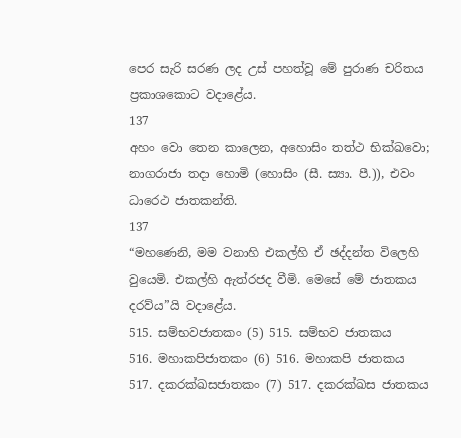පෙර සැරි සරණ ලද උස් පහත්වූ මේ පුරාණ චරිතය ප්‍රකාශකොට වදාළේය.
137
අහං වො තෙන කාලෙන, අහොසිං තත්ථ භික්ඛවො;
නාගරාජා තදා හොමි (හොසිං (සී. ස්‍යා. පී.)), එවං ධාරෙථ ජාතකන්ති.
137
“මහණෙනි, මම වනාහි එකල්හි ඒ ඡද්දන්ත විලෙහි වුයෙමි. එකල්හි ඇත්රජද වීමි. මෙසේ මේ ජාතකය දරව්ය”යි වදාළේය.
515. සම්භවජාතකං (5) 515. සම්භව ජාතකය
516. මහාකපිජාතකං (6) 516. මහාකපි ජාතකය
517. දකරක්ඛසජාතකං (7) 517. දකරක්ඛස ජාතකය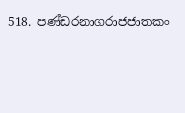518. පණ්ඩරනාගරාජජාතකං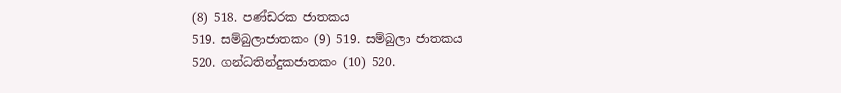(8) 518. පණ්ඩරක ජාතකය
519. සම්බුලාජාතකං (9) 519. සම්බුලා ජාතකය
520. ගන්ධතින්දුකජාතකං (10) 520.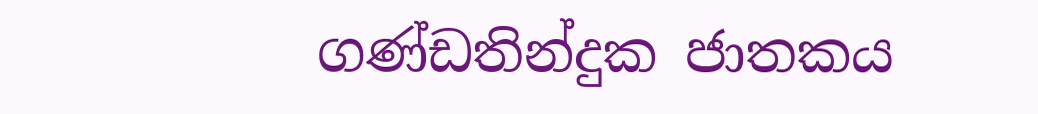ගණ්ඩතින්දුක ජාතකය